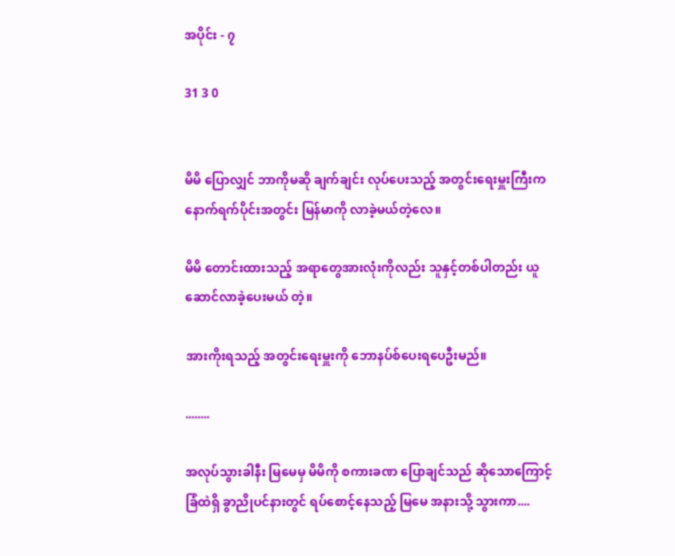အပိုင်း - ၇

31 3 0


မိမိ ပြောလျှင် ဘာကိုမဆို ချက်ချင်း လုပ်ပေးသည့် အတွင်းရေးမှူးကြီးက နောက်ရက်ပိုင်းအတွင်း မြန်မာကို လာခဲ့မယ်တဲ့လေ။

မိမိ တောင်းထားသည့် အရာတွေအားလုံးကိုလည်း သူနှင့်တစ်ပါတည်း ယူဆောင်လာခဲ့ပေးမယ် တဲ့။

အားကိုးရသည့် အတွင်းရေးမှူးကို ဘောနပ်စ်ပေးရပေဦးမည်။

........

အလုပ်သွားခါနီး မြမေမှ မိမိကို စကားခဏ ပြောချင်သည် ဆိုသောကြောင့် ခြံထဲရှိ ခွာညိုပင်နားတွင် ရပ်စောင့်နေသည့် မြမေ အနားသို့ သွားကာ....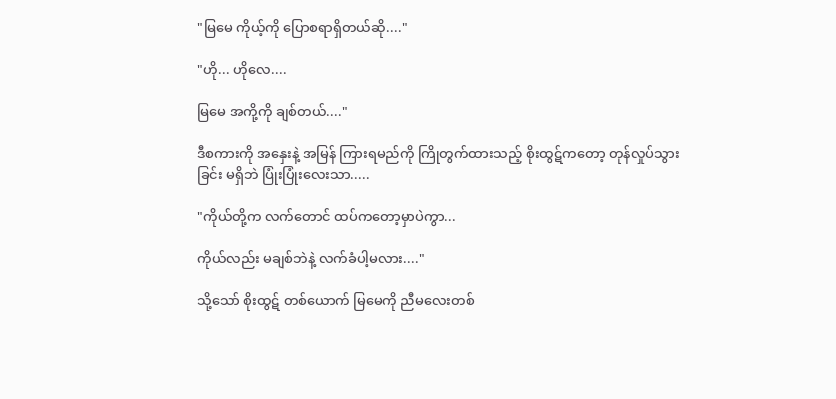"မြမေ ကိုယ့်ကို ပြောစရာရှိတယ်ဆို...."

"ဟို... ဟိုလေ....

မြမေ အကို့ကို ချစ်တယ်...."

ဒီစကားကို အနှေးနဲ့ အမြန် ကြားရမည်ကို ကြိုတွက်ထားသည့် စိုးထွဋ်ကတော့ တုန်လှုပ်သွားခြင်း မရှိဘဲ ပြုံးပြုံးလေးသာ.....

"ကိုယ်တို့က လက်တောင် ထပ်ကတော့မှာပဲကွာ...

ကိုယ်လည်း မချစ်ဘဲနဲ့ လက်ခံပါ့မလား...."

သို့သော် စိုးထွဋ် တစ်ယောက် မြမေကို ညီမလေးတစ်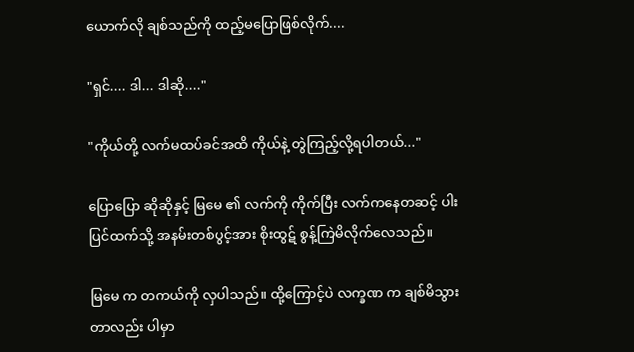ယောက်လို ချစ်သည်ကို ထည့်မပြောဖြစ်လိုက်....

"ရှင်.... ဒါ... ဒါဆို...."

"ကိုယ်တို့ လက်မထပ်ခင်အထိ ကိုယ်နဲ့ တွဲကြည့်လို့ရပါတယ်..."

ပြောပြော ဆိုဆိုနှင့် မြမေ ၏ လက်ကို ကိုက်ပြီး လက်ကနေတဆင့် ပါးပြင်ထက်သို့ အနမ်းတစ်ပွင့်အား စိုးထွဋ် စွန့်ကြဲမိလိုက်လေသည်။

မြမေ က တကယ်ကို လှပါသည်။ ထို့ကြောင့်ပဲ လက္ခဏ က ချစ်မိသွားတာလည်း ပါမှာ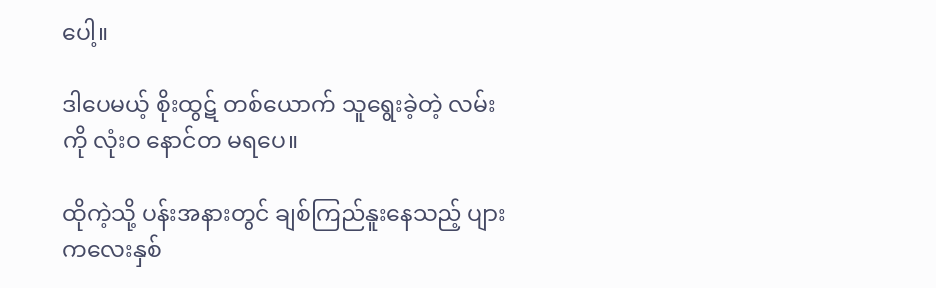ပေါ့။

ဒါပေမယ့် စိုးထွဋ် တစ်ယောက် သူရွေးခဲ့တဲ့ လမ်းကို လုံးဝ နောင်တ မရပေ။

ထိုကဲ့သို့ ပန်းအနားတွင် ချစ်ကြည်နူးနေသည့် ပျားကလေးနှစ်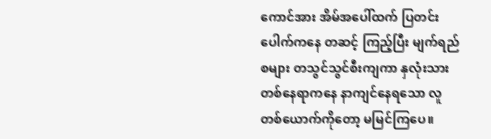ကောင်အား အိမ်အပေါ်ထက် ပြတင်းပေါက်ကနေ တဆင့် ကြည့်ပြီး မျက်ရည်စများ တသွင်သွင်စီးကျကာ နှလုံးသားတစ်နေရာကနေ နာကျင်နေရသော လူတစ်ယောက်ကိုတော့ မမြင်ကြပေ။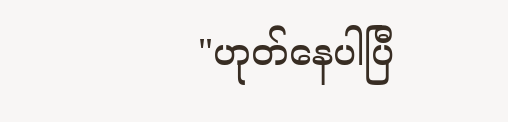"ဟုတ်နေပါပြီ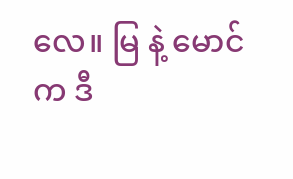လေ။ မြ နဲ့ မောင် က ဒီ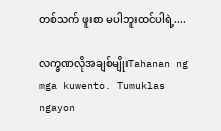တစ်သက် ဖူးစာ မပါဘူးထင်ပါရဲ့....

လက္ခဏလိုအချစ်မျိုးTahanan ng mga kuwento. Tumuklas ngayon